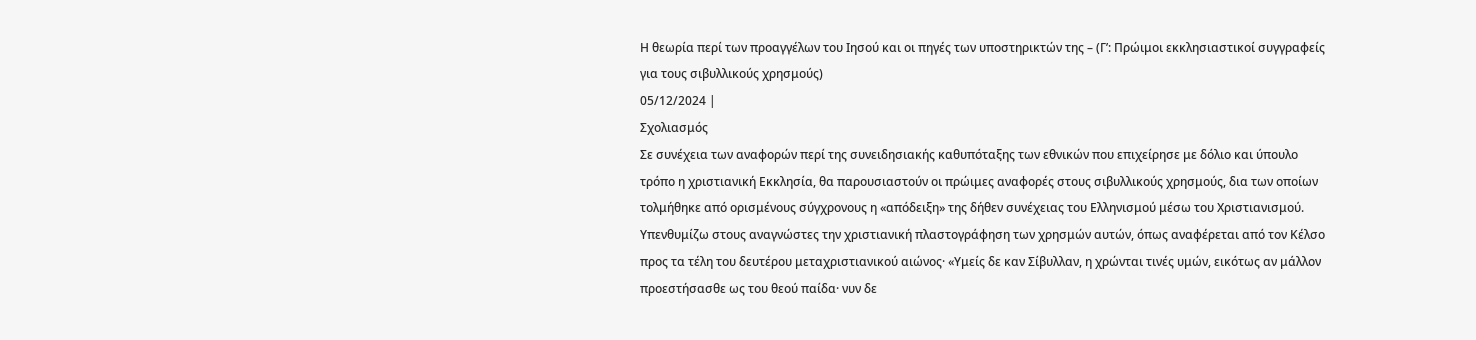Η θεωρία περί των προαγγέλων του Ιησού και οι πηγές των υποστηρικτών της – (Γ’: Πρώιμοι εκκλησιαστικοί συγγραφείς για τους σιβυλλικούς χρησμούς)
05/12/2024 |
Σχολιασμός
Σε συνέχεια των αναφορών περί της συνειδησιακής καθυπόταξης των εθνικών που επιχείρησε με δόλιο και ύπουλο τρόπο η χριστιανική Εκκλησία, θα παρουσιαστούν οι πρώιμες αναφορές στους σιβυλλικούς χρησμούς, δια των οποίων τολμήθηκε από ορισμένους σύγχρονους η «απόδειξη» της δήθεν συνέχειας του Ελληνισμού μέσω του Χριστιανισμού. Υπενθυμίζω στους αναγνώστες την χριστιανική πλαστογράφηση των χρησμών αυτών, όπως αναφέρεται από τον Κέλσο προς τα τέλη του δευτέρου μεταχριστιανικού αιώνος· «Υμείς δε καν Σίβυλλαν, η χρώνται τινές υμών, εικότως αν μάλλον προεστήσασθε ως του θεού παίδα· νυν δε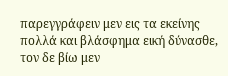παρεγγράφειν μεν εις τα εκείνης πολλά και βλάσφημα εική δύνασθε, τον δε βίω μεν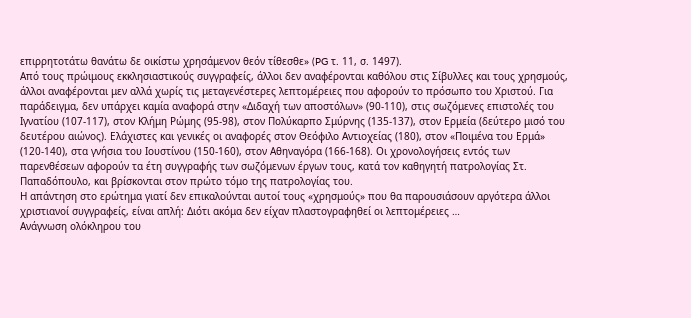επιρρητοτάτω θανάτω δε οικίστω χρησάμενον θεόν τίθεσθε» (PG τ. 11, σ. 1497).
Από τους πρώιμους εκκλησιαστικούς συγγραφείς, άλλοι δεν αναφέρονται καθόλου στις Σίβυλλες και τους χρησμούς, άλλοι αναφέρονται μεν αλλά χωρίς τις μεταγενέστερες λεπτομέρειες που αφορούν το πρόσωπο του Χριστού. Για παράδειγμα, δεν υπάρχει καμία αναφορά στην «Διδαχή των αποστόλων» (90-110), στις σωζόμενες επιστολές του Ιγνατίου (107-117), στον Κλήμη Ρώμης (95-98), στον Πολύκαρπο Σμύρνης (135-137), στον Ερμεία (δεύτερο μισό του δευτέρου αιώνος). Ελάχιστες και γενικές οι αναφορές στον Θεόφιλο Αντιοχείας (180), στον «Ποιμένα του Ερμά» (120-140), στα γνήσια του Ιουστίνου (150-160), στον Αθηναγόρα (166-168). Οι χρονολογήσεις εντός των παρενθέσεων αφορούν τα έτη συγγραφής των σωζόμενων έργων τους, κατά τον καθηγητή πατρολογίας Στ. Παπαδόπουλο, και βρίσκονται στον πρώτο τόμο της πατρολογίας του.
Η απάντηση στο ερώτημα γιατί δεν επικαλούνται αυτοί τους «χρησμούς» που θα παρουσιάσουν αργότερα άλλοι χριστιανοί συγγραφείς, είναι απλή: Διότι ακόμα δεν είχαν πλαστογραφηθεί οι λεπτομέρειες …
Ανάγνωση ολόκληρου του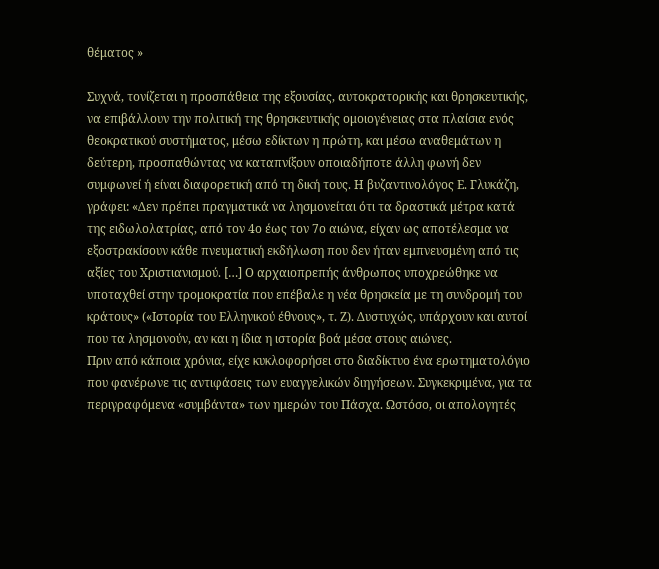θέματος »

Συχνά, τονίζεται η προσπάθεια της εξουσίας, αυτοκρατορικής και θρησκευτικής, να επιβάλλουν την πολιτική της θρησκευτικής ομοιογένειας στα πλαίσια ενός θεοκρατικού συστήματος, μέσω εδίκτων η πρώτη, και μέσω αναθεμάτων η δεύτερη, προσπαθώντας να καταπνίξουν οποιαδήποτε άλλη φωνή δεν συμφωνεί ή είναι διαφορετική από τη δική τους. Η βυζαντινολόγος Ε. Γλυκάζη, γράφει: «Δεν πρέπει πραγματικά να λησμονείται ότι τα δραστικά μέτρα κατά της ειδωλολατρίας, από τον 4ο έως τον 7ο αιώνα, είχαν ως αποτέλεσμα να εξοστρακίσουν κάθε πνευματική εκδήλωση που δεν ήταν εμπνευσμένη από τις αξίες του Χριστιανισμού. […] Ο αρχαιοπρεπής άνθρωπος υποχρεώθηκε να υποταχθεί στην τρομοκρατία που επέβαλε η νέα θρησκεία με τη συνδρομή του κράτους» («Ιστορία του Ελληνικού έθνους», τ. Ζ). Δυστυχώς, υπάρχουν και αυτοί που τα λησμονούν, αν και η ίδια η ιστορία βοά μέσα στους αιώνες.
Πριν από κάποια χρόνια, είχε κυκλοφορήσει στο διαδίκτυο ένα ερωτηματολόγιο που φανέρωνε τις αντιφάσεις των ευαγγελικών διηγήσεων. Συγκεκριμένα, για τα περιγραφόμενα «συμβάντα» των ημερών του Πάσχα. Ωστόσο, οι απολογητές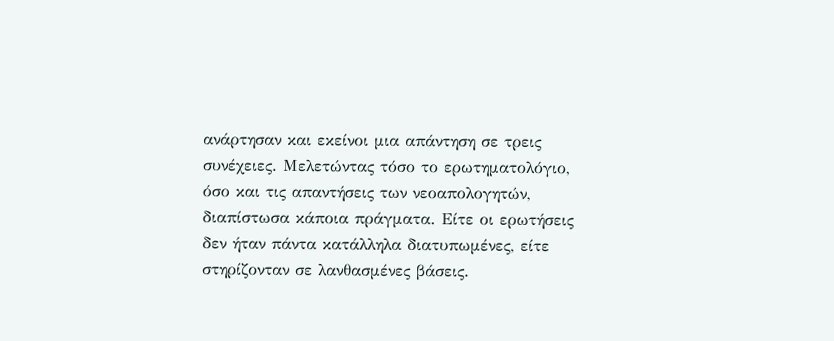ανάρτησαν και εκείνοι μια απάντηση σε τρεις συνέχειες. Μελετώντας τόσο το ερωτηματολόγιο, όσο και τις απαντήσεις των νεοαπολογητών, διαπίστωσα κάποια πράγματα. Είτε οι ερωτήσεις δεν ήταν πάντα κατάλληλα διατυπωμένες, είτε στηρίζονταν σε λανθασμένες βάσεις.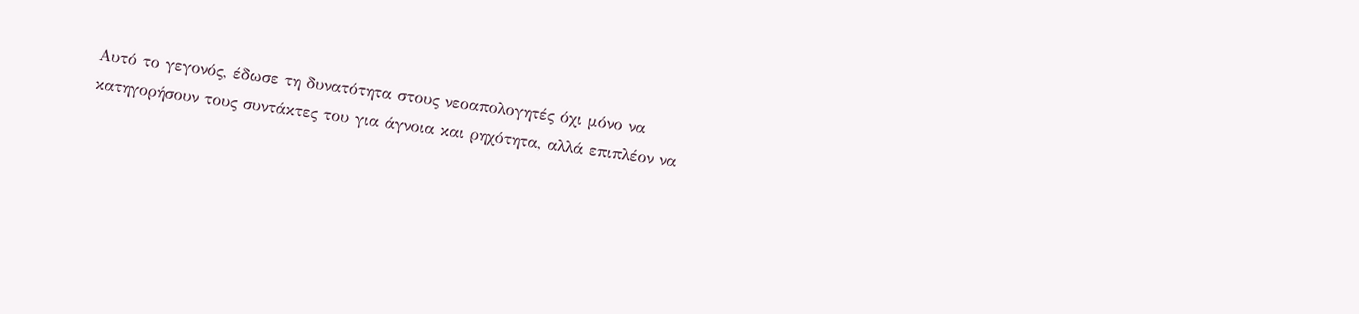Αυτό το γεγονός, έδωσε τη δυνατότητα στους νεοαπολογητές όχι μόνο να κατηγορήσουν τους συντάκτες του για άγνοια και ρηχότητα, αλλά επιπλέον να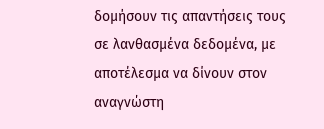δομήσουν τις απαντήσεις τους σε λανθασμένα δεδομένα, με αποτέλεσμα να δίνουν στον αναγνώστη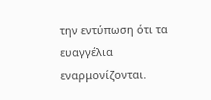την εντύπωση ότι τα ευαγγέλια εναρμονίζονται.